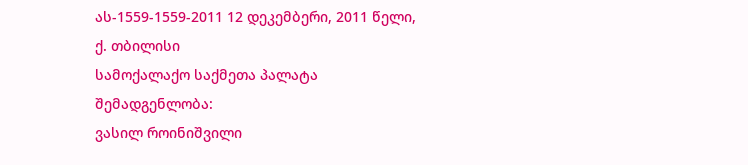ას-1559-1559-2011 12 დეკემბერი, 2011 წელი,
ქ. თბილისი
სამოქალაქო საქმეთა პალატა
შემადგენლობა:
ვასილ როინიშვილი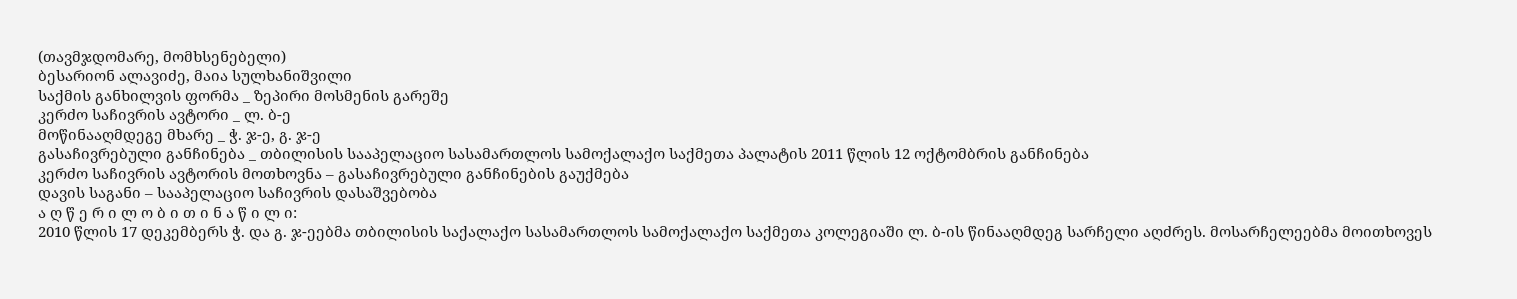(თავმჯდომარე, მომხსენებელი)
ბესარიონ ალავიძე, მაია სულხანიშვილი
საქმის განხილვის ფორმა _ ზეპირი მოსმენის გარეშე
კერძო საჩივრის ავტორი _ ლ. ბ-ე
მოწინააღმდეგე მხარე _ ჭ. ჯ-ე, გ. ჯ-ე
გასაჩივრებული განჩინება _ თბილისის სააპელაციო სასამართლოს სამოქალაქო საქმეთა პალატის 2011 წლის 12 ოქტომბრის განჩინება
კერძო საჩივრის ავტორის მოთხოვნა – გასაჩივრებული განჩინების გაუქმება
დავის საგანი – სააპელაციო საჩივრის დასაშვებობა
ა ღ წ ე რ ი ლ ო ბ ი თ ი ნ ა წ ი ლ ი:
2010 წლის 17 დეკემბერს ჭ. და გ. ჯ-ეებმა თბილისის საქალაქო სასამართლოს სამოქალაქო საქმეთა კოლეგიაში ლ. ბ-ის წინააღმდეგ სარჩელი აღძრეს. მოსარჩელეებმა მოითხოვეს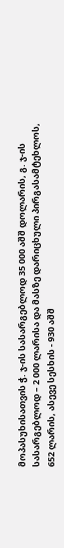მოპასუხისათვის ჭ. ჯ-ის სასარგებლოდ 35 000 აშშ დოლარის, გ. ჯ-ის სასარგებლოდ – 2 000 ლარისა და მასზე დარიცხული პირგასამტეხლოს, 652 ლარის, ასევე სესხის - 930 აშშ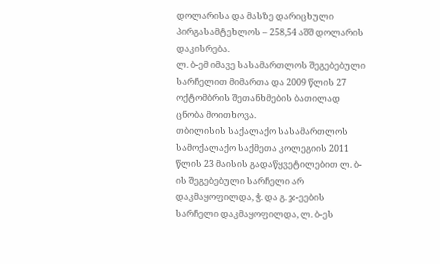დოლარისა და მასზე დარიცხული პირგასამტეხლოს – 258,54 აშშ დოლარის დაკისრება.
ლ. ბ-ემ იმავე სასამართლოს შეგებებული სარჩელით მიმართა და 2009 წლის 27 ოქტომბრის შეთანხმების ბათილად ცნობა მოითხოვა.
თბილისის საქალაქო სასამართლოს სამოქალაქო საქმეთა კოლეგიის 2011 წლის 23 მაისის გადაწყვეტილებით ლ. ბ-ის შეგებებული სარჩელი არ დაკმაყოფილდა, ჭ. და გ. ჯ-ეების სარჩელი დაკმაყოფილდა, ლ. ბ-ეს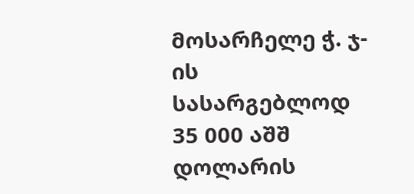მოსარჩელე ჭ. ჯ-ის სასარგებლოდ 35 000 აშშ დოლარის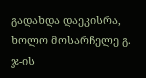გადახდა დაეკისრა, ხოლო მოსარჩელე გ. ჯ-ის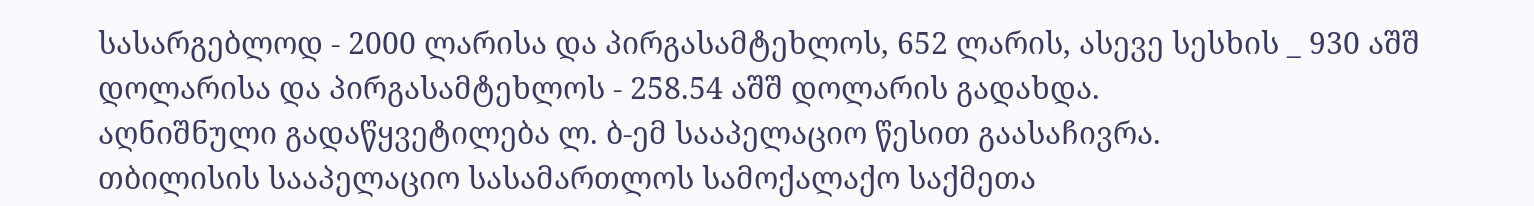სასარგებლოდ - 2000 ლარისა და პირგასამტეხლოს, 652 ლარის, ასევე სესხის _ 930 აშშ დოლარისა და პირგასამტეხლოს - 258.54 აშშ დოლარის გადახდა.
აღნიშნული გადაწყვეტილება ლ. ბ-ემ სააპელაციო წესით გაასაჩივრა.
თბილისის სააპელაციო სასამართლოს სამოქალაქო საქმეთა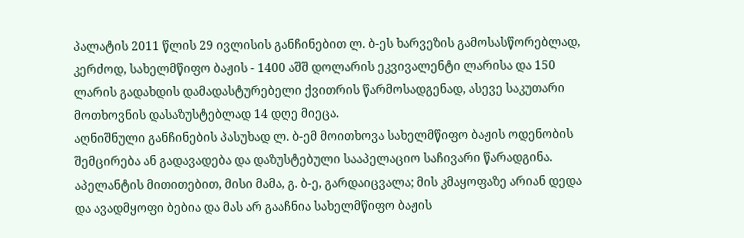პალატის 2011 წლის 29 ივლისის განჩინებით ლ. ბ-ეს ხარვეზის გამოსასწორებლად, კერძოდ, სახელმწიფო ბაჟის - 1400 აშშ დოლარის ეკვივალენტი ლარისა და 150 ლარის გადახდის დამადასტურებელი ქვითრის წარმოსადგენად, ასევე საკუთარი მოთხოვნის დასაზუსტებლად 14 დღე მიეცა.
აღნიშნული განჩინების პასუხად ლ. ბ-ემ მოითხოვა სახელმწიფო ბაჟის ოდენობის შემცირება ან გადავადება და დაზუსტებული სააპელაციო საჩივარი წარადგინა. აპელანტის მითითებით, მისი მამა, გ. ბ-ე, გარდაიცვალა; მის კმაყოფაზე არიან დედა და ავადმყოფი ბებია და მას არ გააჩნია სახელმწიფო ბაჟის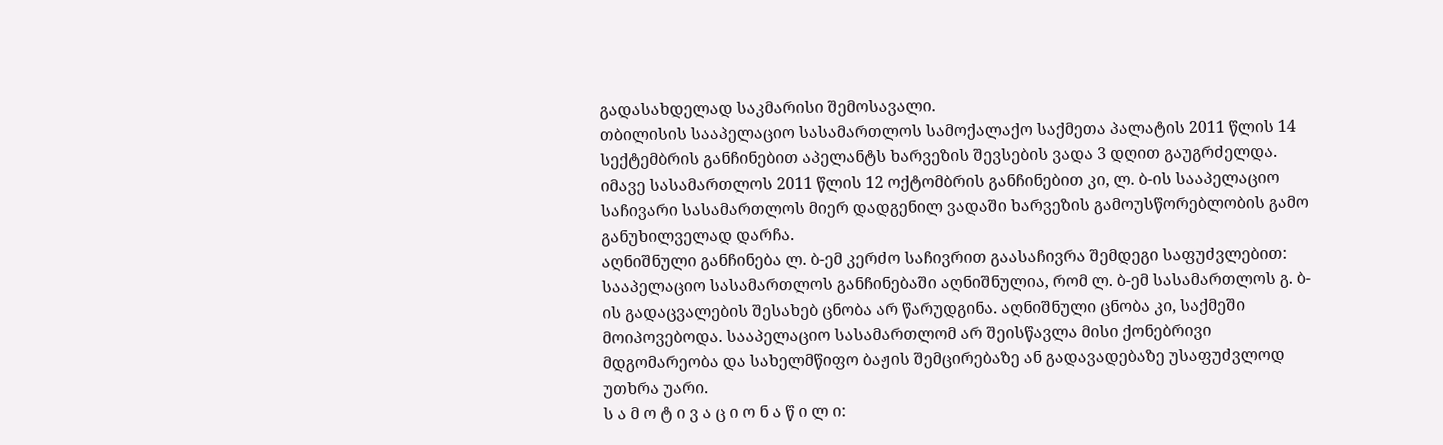გადასახდელად საკმარისი შემოსავალი.
თბილისის სააპელაციო სასამართლოს სამოქალაქო საქმეთა პალატის 2011 წლის 14 სექტემბრის განჩინებით აპელანტს ხარვეზის შევსების ვადა 3 დღით გაუგრძელდა.
იმავე სასამართლოს 2011 წლის 12 ოქტომბრის განჩინებით კი, ლ. ბ-ის სააპელაციო საჩივარი სასამართლოს მიერ დადგენილ ვადაში ხარვეზის გამოუსწორებლობის გამო განუხილველად დარჩა.
აღნიშნული განჩინება ლ. ბ-ემ კერძო საჩივრით გაასაჩივრა შემდეგი საფუძვლებით: სააპელაციო სასამართლოს განჩინებაში აღნიშნულია, რომ ლ. ბ-ემ სასამართლოს გ. ბ-ის გადაცვალების შესახებ ცნობა არ წარუდგინა. აღნიშნული ცნობა კი, საქმეში მოიპოვებოდა. სააპელაციო სასამართლომ არ შეისწავლა მისი ქონებრივი მდგომარეობა და სახელმწიფო ბაჟის შემცირებაზე ან გადავადებაზე უსაფუძვლოდ უთხრა უარი.
ს ა მ ო ტ ი ვ ა ც ი ო ნ ა წ ი ლ ი: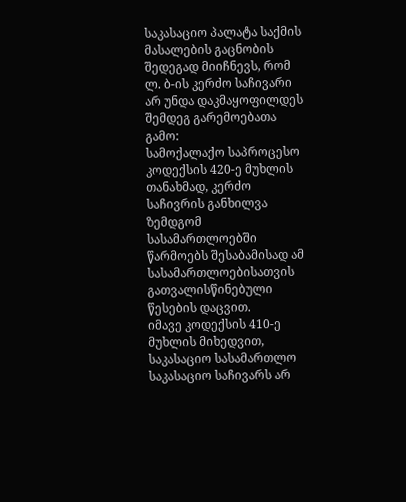საკასაციო პალატა საქმის მასალების გაცნობის შედეგად მიიჩნევს, რომ ლ. ბ-ის კერძო საჩივარი არ უნდა დაკმაყოფილდეს შემდეგ გარემოებათა გამო:
სამოქალაქო საპროცესო კოდექსის 420-ე მუხლის თანახმად, კერძო საჩივრის განხილვა ზემდგომ სასამართლოებში წარმოებს შესაბამისად ამ სასამართლოებისათვის გათვალისწინებული წესების დაცვით.
იმავე კოდექსის 410-ე მუხლის მიხედვით, საკასაციო სასამართლო საკასაციო საჩივარს არ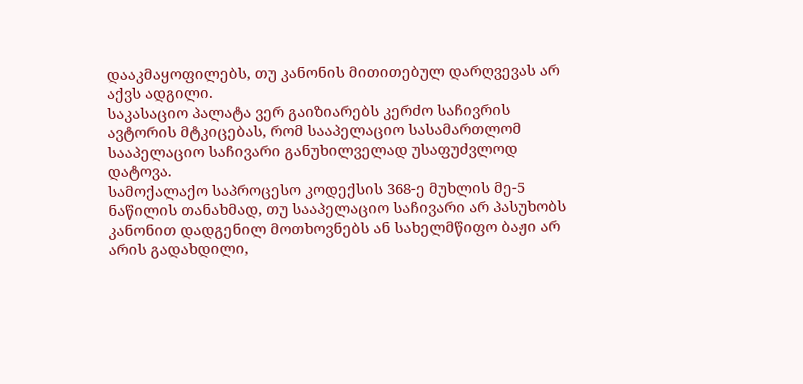დააკმაყოფილებს, თუ კანონის მითითებულ დარღვევას არ აქვს ადგილი.
საკასაციო პალატა ვერ გაიზიარებს კერძო საჩივრის ავტორის მტკიცებას, რომ სააპელაციო სასამართლომ სააპელაციო საჩივარი განუხილველად უსაფუძვლოდ დატოვა.
სამოქალაქო საპროცესო კოდექსის 368-ე მუხლის მე-5 ნაწილის თანახმად, თუ სააპელაციო საჩივარი არ პასუხობს კანონით დადგენილ მოთხოვნებს ან სახელმწიფო ბაჟი არ არის გადახდილი,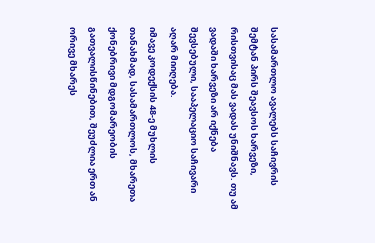სასამართლო ავალებს საჩივრის შემტან პირს შეავსოს ხარვეზი, რისთვისაც მას ვადას უნიშნავს. თუ ამ ვადაში ხარვეზი არ იქნება შევსებული, სააპელაციო საჩივარი აღარ მიიღება.
იმავე კოდექსის 48-ე მუხლის თანახმად, სასამართლოს, მხარეთა ქონებრივი მდგომარეობის გათვალისწინებით, შეუძლია ერთ ან ორივე მხარეს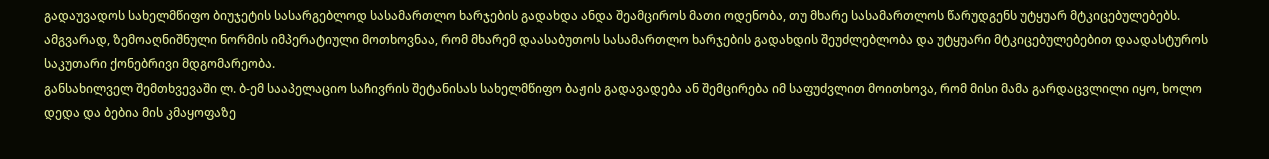გადაუვადოს სახელმწიფო ბიუჯეტის სასარგებლოდ სასამართლო ხარჯების გადახდა ანდა შეამციროს მათი ოდენობა, თუ მხარე სასამართლოს წარუდგენს უტყუარ მტკიცებულებებს.
ამგვარად, ზემოაღნიშნული ნორმის იმპერატიული მოთხოვნაა, რომ მხარემ დაასაბუთოს სასამართლო ხარჯების გადახდის შეუძლებლობა და უტყუარი მტკიცებულებებით დაადასტუროს საკუთარი ქონებრივი მდგომარეობა.
განსახილველ შემთხვევაში ლ. ბ-ემ სააპელაციო საჩივრის შეტანისას სახელმწიფო ბაჟის გადავადება ან შემცირება იმ საფუძვლით მოითხოვა, რომ მისი მამა გარდაცვლილი იყო, ხოლო დედა და ბებია მის კმაყოფაზე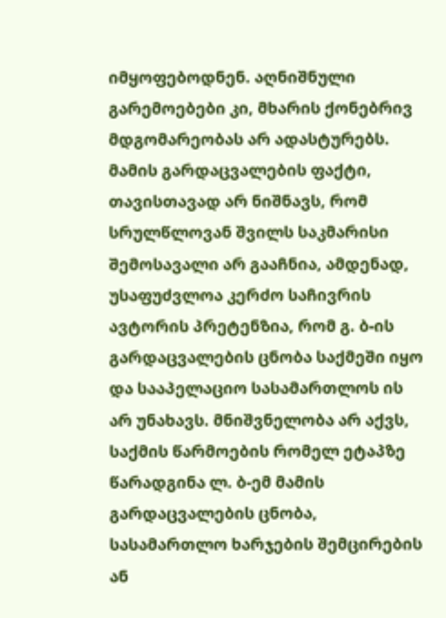იმყოფებოდნენ. აღნიშნული გარემოებები კი, მხარის ქონებრივ მდგომარეობას არ ადასტურებს. მამის გარდაცვალების ფაქტი, თავისთავად არ ნიშნავს, რომ სრულწლოვან შვილს საკმარისი შემოსავალი არ გააჩნია, ამდენად, უსაფუძვლოა კერძო საჩივრის ავტორის პრეტენზია, რომ გ. ბ-ის გარდაცვალების ცნობა საქმეში იყო და სააპელაციო სასამართლოს ის არ უნახავს. მნიშვნელობა არ აქვს, საქმის წარმოების რომელ ეტაპზე წარადგინა ლ. ბ-ემ მამის გარდაცვალების ცნობა, სასამართლო ხარჯების შემცირების ან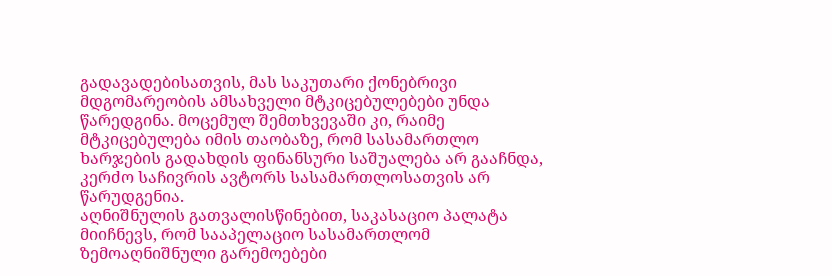გადავადებისათვის, მას საკუთარი ქონებრივი მდგომარეობის ამსახველი მტკიცებულებები უნდა წარედგინა. მოცემულ შემთხვევაში კი, რაიმე მტკიცებულება იმის თაობაზე, რომ სასამართლო ხარჯების გადახდის ფინანსური საშუალება არ გააჩნდა, კერძო საჩივრის ავტორს სასამართლოსათვის არ წარუდგენია.
აღნიშნულის გათვალისწინებით, საკასაციო პალატა მიიჩნევს, რომ სააპელაციო სასამართლომ ზემოაღნიშნული გარემოებები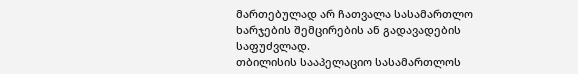მართებულად არ ჩათვალა სასამართლო ხარჯების შემცირების ან გადავადების საფუძვლად.
თბილისის სააპელაციო სასამართლოს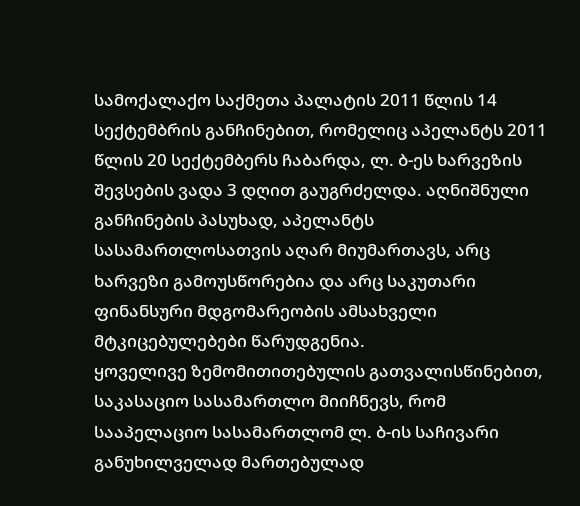სამოქალაქო საქმეთა პალატის 2011 წლის 14 სექტემბრის განჩინებით, რომელიც აპელანტს 2011 წლის 20 სექტემბერს ჩაბარდა, ლ. ბ-ეს ხარვეზის შევსების ვადა 3 დღით გაუგრძელდა. აღნიშნული განჩინების პასუხად, აპელანტს სასამართლოსათვის აღარ მიუმართავს, არც ხარვეზი გამოუსწორებია და არც საკუთარი ფინანსური მდგომარეობის ამსახველი მტკიცებულებები წარუდგენია.
ყოველივე ზემომითითებულის გათვალისწინებით, საკასაციო სასამართლო მიიჩნევს, რომ სააპელაციო სასამართლომ ლ. ბ-ის საჩივარი განუხილველად მართებულად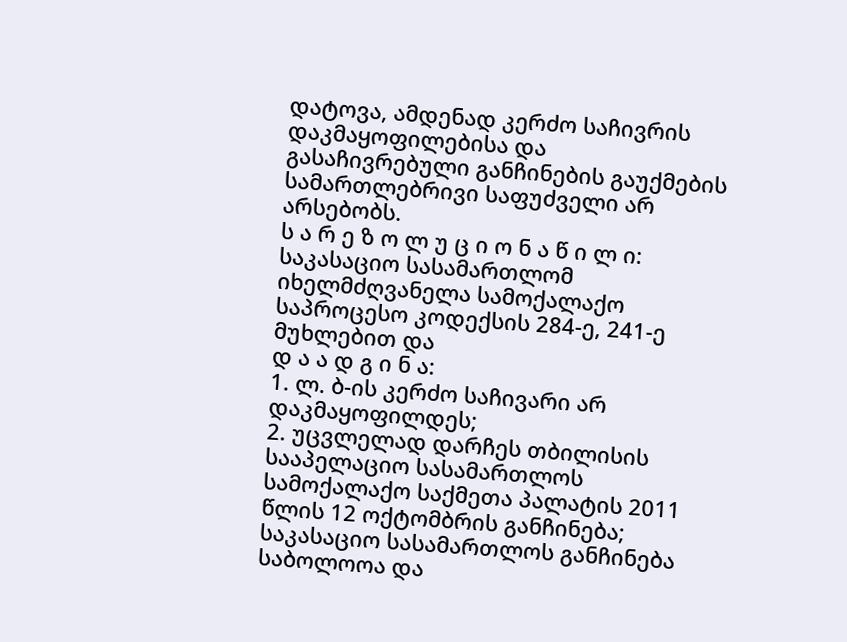დატოვა, ამდენად კერძო საჩივრის დაკმაყოფილებისა და გასაჩივრებული განჩინების გაუქმების სამართლებრივი საფუძველი არ არსებობს.
ს ა რ ე ზ ო ლ უ ც ი ო ნ ა წ ი ლ ი:
საკასაციო სასამართლომ იხელმძღვანელა სამოქალაქო საპროცესო კოდექსის 284-ე, 241-ე მუხლებით და
დ ა ა დ გ ი ნ ა:
1. ლ. ბ-ის კერძო საჩივარი არ დაკმაყოფილდეს;
2. უცვლელად დარჩეს თბილისის სააპელაციო სასამართლოს სამოქალაქო საქმეთა პალატის 2011 წლის 12 ოქტომბრის განჩინება;
საკასაციო სასამართლოს განჩინება საბოლოოა და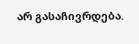არ გასაჩივრდება.